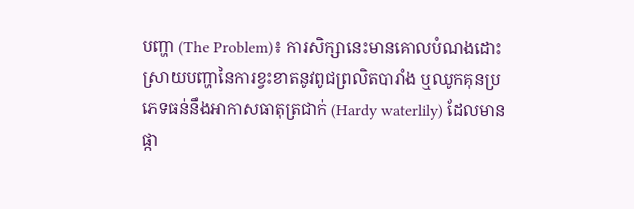បញ្ហា (The Problem)៖ ការសិក្សានេះមានគោលបំណងដោះស្រាយបញ្ហានៃការខ្វះខាតនូវពូជព្រលិតបារាំង ឬឈូកគុនប្រភេទធន់នឹងអាកាសធាតុត្រជាក់ (Hardy waterlily) ដែលមានផ្កា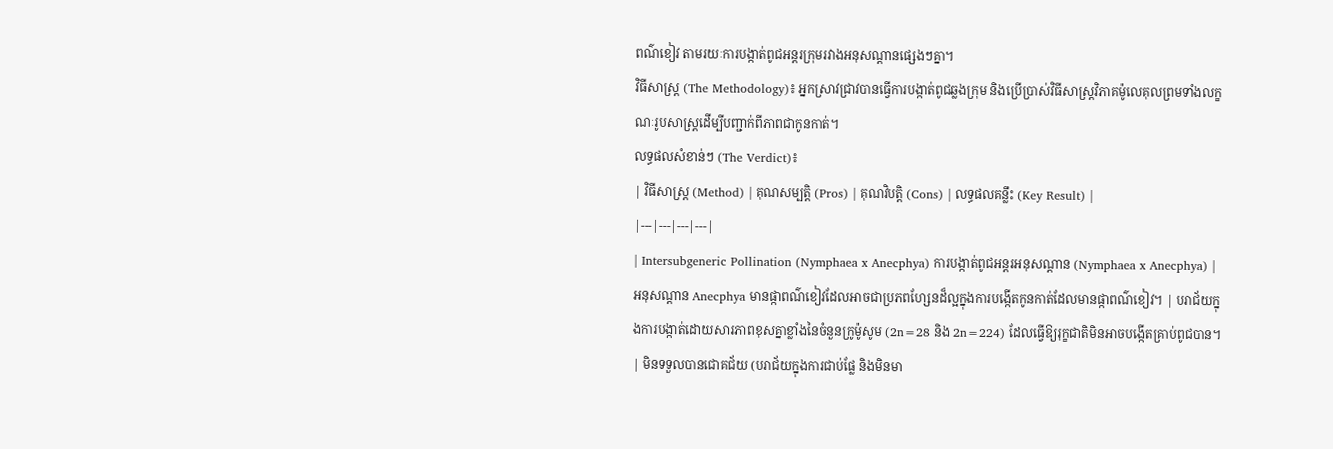ពណ៌ខៀវ តាមរយៈការបង្កាត់ពូជអន្តរក្រុមរវាងអនុសណ្ដានផ្សេងៗគ្នា។
វិធីសាស្ត្រ (The Methodology)៖ អ្នកស្រាវជ្រាវបានធ្វើការបង្កាត់ពូជឆ្លងក្រុម និងប្រើប្រាស់វិធីសាស្ត្រវិភាគម៉ូលេគុលព្រមទាំងលក្ខណៈរូបសាស្ត្រដើម្បីបញ្ជាក់ពីភាពជាកូនកាត់។
លទ្ធផលសំខាន់ៗ (The Verdict)៖
| វិធីសាស្ត្រ (Method) | គុណសម្បត្តិ (Pros) | គុណវិបត្តិ (Cons) | លទ្ធផលគន្លឹះ (Key Result) |
|---|---|---|---|
| Intersubgeneric Pollination (Nymphaea x Anecphya) ការបង្កាត់ពូជអន្តរអនុសណ្ដាន (Nymphaea x Anecphya) |
អនុសណ្ដាន Anecphya មានផ្កាពណ៌ខៀវដែលអាចជាប្រភពហ្សែនដ៏ល្អក្នុងការបង្កើតកូនកាត់ដែលមានផ្កាពណ៌ខៀវ។ | បរាជ័យក្នុងការបង្កាត់ដោយសារភាពខុសគ្នាខ្លាំងនៃចំនួនក្រូម៉ូសូម (2n=28 និង 2n=224) ដែលធ្វើឱ្យរុក្ខជាតិមិនអាចបង្កើតគ្រាប់ពូជបាន។ | មិនទទួលបានជោគជ័យ (បរាជ័យក្នុងការជាប់ផ្លែ និងមិនមា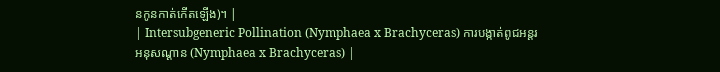នកូនកាត់កើតឡើង)។ |
| Intersubgeneric Pollination (Nymphaea x Brachyceras) ការបង្កាត់ពូជអន្តរអនុសណ្ដាន (Nymphaea x Brachyceras) |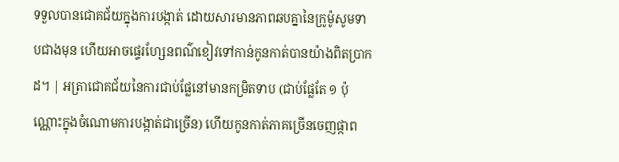ទទួលបានជោគជ័យក្នុងការបង្កាត់ ដោយសារមានភាពឆបគ្នានៃក្រូម៉ូសូមទាបជាងមុន ហើយអាចផ្ទេរហ្សែនពណ៌ខៀវទៅកាន់កូនកាត់បានយ៉ាងពិតប្រាកដ។ | អត្រាជោគជ័យនៃការជាប់ផ្លែនៅមានកម្រិតទាប (ជាប់ផ្លែតែ ១ ប៉ុណ្ណោះក្នុងចំណោមការបង្កាត់ជាច្រើន) ហើយកូនកាត់ភាគច្រើនចេញផ្កាព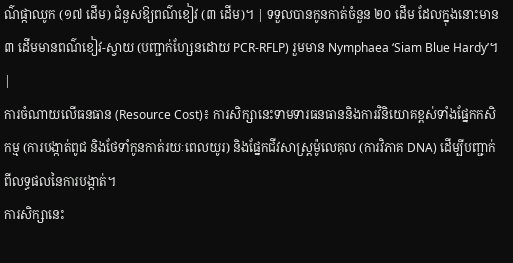ណ៌ផ្កាឈូក (១៧ ដើម) ជំនួសឱ្យពណ៌ខៀវ (៣ ដើម)។ | ទទួលបានកូនកាត់ចំនួន ២០ ដើម ដែលក្នុងនោះមាន ៣ ដើមមានពណ៌ខៀវ-ស្វាយ (បញ្ជាក់ហ្សែនដោយ PCR-RFLP) រួមមាន Nymphaea ‘Siam Blue Hardy’។ |
ការចំណាយលើធនធាន (Resource Cost)៖ ការសិក្សានេះទាមទារធនធាននិងការវិនិយោគខ្ពស់ទាំងផ្នែកកសិកម្ម (ការបង្កាត់ពូជ និងថែទាំកូនកាត់រយៈពេលយូរ) និងផ្នែកជីវសាស្ត្រម៉ូលេគុល (ការវិភាគ DNA) ដើម្បីបញ្ជាក់ពីលទ្ធផលនៃការបង្កាត់។
ការសិក្សានេះ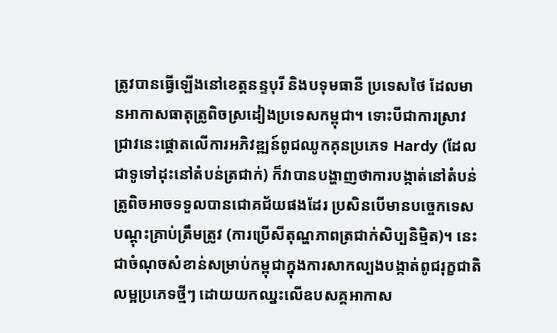ត្រូវបានធ្វើឡើងនៅខេត្តនន្ទបុរី និងបទុមធានី ប្រទេសថៃ ដែលមានអាកាសធាតុត្រូពិចស្រដៀងប្រទេសកម្ពុជា។ ទោះបីជាការស្រាវជ្រាវនេះផ្ដោតលើការអភិវឌ្ឍន៍ពូជឈូកគុនប្រភេទ Hardy (ដែលជាទូទៅដុះនៅតំបន់ត្រជាក់) ក៏វាបានបង្ហាញថាការបង្កាត់នៅតំបន់ត្រូពិចអាចទទួលបានជោគជ័យផងដែរ ប្រសិនបើមានបច្ចេកទេសបណ្ដុះគ្រាប់ត្រឹមត្រូវ (ការប្រើសីតុណ្ហភាពត្រជាក់សិប្បនិម្មិត)។ នេះជាចំណុចសំខាន់សម្រាប់កម្ពុជាក្នុងការសាកល្បងបង្កាត់ពូជរុក្ខជាតិលម្អប្រភេទថ្មីៗ ដោយយកឈ្នះលើឧបសគ្គអាកាស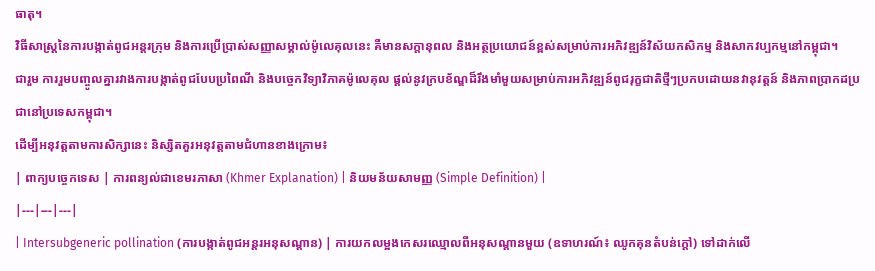ធាតុ។
វិធីសាស្ត្រនៃការបង្កាត់ពូជអន្តរក្រុម និងការប្រើប្រាស់សញ្ញាសម្គាល់ម៉ូលេគុលនេះ គឺមានសក្តានុពល និងអត្ថប្រយោជន៍ខ្ពស់សម្រាប់ការអភិវឌ្ឍន៍វិស័យកសិកម្ម និងសាកវប្បកម្មនៅកម្ពុជា។
ជារួម ការរួមបញ្ចូលគ្នារវាងការបង្កាត់ពូជបែបប្រពៃណី និងបច្ចេកវិទ្យាវិភាគម៉ូលេគុល ផ្ដល់នូវក្របខ័ណ្ឌដ៏រឹងមាំមួយសម្រាប់ការអភិវឌ្ឍន៍ពូជរុក្ខជាតិថ្មីៗប្រកបដោយនវានុវត្តន៍ និងភាពប្រាកដប្រជានៅប្រទេសកម្ពុជា។
ដើម្បីអនុវត្តតាមការសិក្សានេះ និស្សិតគួរអនុវត្តតាមជំហានខាងក្រោម៖
| ពាក្យបច្ចេកទេស | ការពន្យល់ជាខេមរភាសា (Khmer Explanation) | និយមន័យសាមញ្ញ (Simple Definition) |
|---|---|---|
| Intersubgeneric pollination (ការបង្កាត់ពូជអន្តរអនុសណ្ដាន) | ការយកលម្អងកេសរឈ្មោលពីអនុសណ្ដានមួយ (ឧទាហរណ៍៖ ឈូកគុនតំបន់ក្ដៅ) ទៅដាក់លើ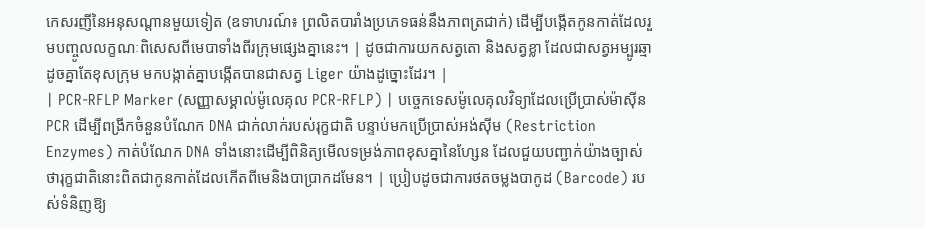កេសរញីនៃអនុសណ្ដានមួយទៀត (ឧទាហរណ៍៖ ព្រលិតបារាំងប្រភេទធន់នឹងភាពត្រជាក់) ដើម្បីបង្កើតកូនកាត់ដែលរួមបញ្ចូលលក្ខណៈពិសេសពីមេបាទាំងពីរក្រុមផ្សេងគ្នានេះ។ | ដូចជាការយកសត្វតោ និងសត្វខ្លា ដែលជាសត្វអម្បូរឆ្មាដូចគ្នាតែខុសក្រុម មកបង្កាត់គ្នាបង្កើតបានជាសត្វ Liger យ៉ាងដូច្នោះដែរ។ |
| PCR-RFLP Marker (សញ្ញាសម្គាល់ម៉ូលេគុល PCR-RFLP) | បច្ចេកទេសម៉ូលេគុលវិទ្យាដែលប្រើប្រាស់ម៉ាស៊ីន PCR ដើម្បីពង្រីកចំនួនបំណែក DNA ជាក់លាក់របស់រុក្ខជាតិ បន្ទាប់មកប្រើប្រាស់អង់ស៊ីម (Restriction Enzymes) កាត់បំណែក DNA ទាំងនោះដើម្បីពិនិត្យមើលទម្រង់ភាពខុសគ្នានៃហ្សែន ដែលជួយបញ្ជាក់យ៉ាងច្បាស់ថារុក្ខជាតិនោះពិតជាកូនកាត់ដែលកើតពីមេនិងបាប្រាកដមែន។ | ប្រៀបដូចជាការថតចម្លងបាកូដ (Barcode) របស់ទំនិញឱ្យ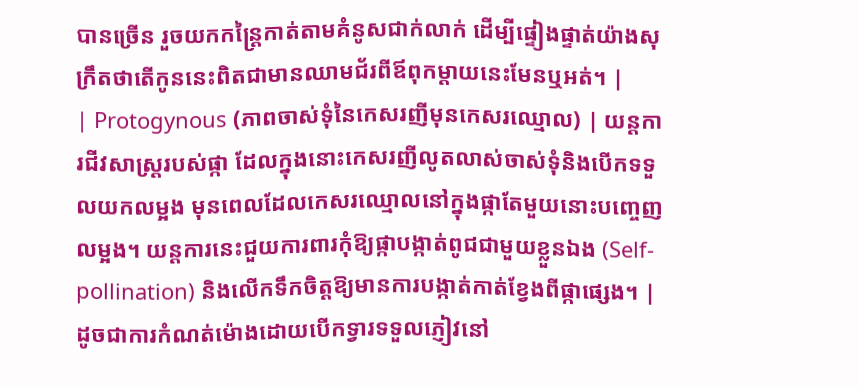បានច្រើន រួចយកកន្ត្រៃកាត់តាមគំនូសជាក់លាក់ ដើម្បីផ្ទៀងផ្ទាត់យ៉ាងសុក្រឹតថាតើកូននេះពិតជាមានឈាមជ័រពីឪពុកម្ដាយនេះមែនឬអត់។ |
| Protogynous (ភាពចាស់ទុំនៃកេសរញីមុនកេសរឈ្មោល) | យន្តការជីវសាស្ត្ររបស់ផ្កា ដែលក្នុងនោះកេសរញីលូតលាស់ចាស់ទុំនិងបើកទទួលយកលម្អង មុនពេលដែលកេសរឈ្មោលនៅក្នុងផ្កាតែមួយនោះបញ្ចេញលម្អង។ យន្តការនេះជួយការពារកុំឱ្យផ្កាបង្កាត់ពូជជាមួយខ្លួនឯង (Self-pollination) និងលើកទឹកចិត្តឱ្យមានការបង្កាត់កាត់ខ្វែងពីផ្កាផ្សេង។ | ដូចជាការកំណត់ម៉ោងដោយបើកទ្វារទទួលភ្ញៀវនៅ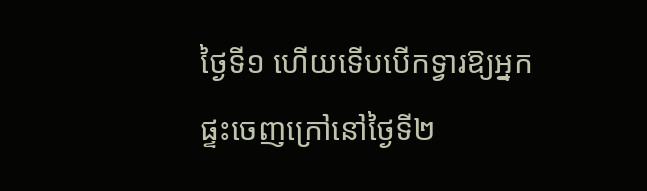ថ្ងៃទី១ ហើយទើបបើកទ្វារឱ្យអ្នកផ្ទះចេញក្រៅនៅថ្ងៃទី២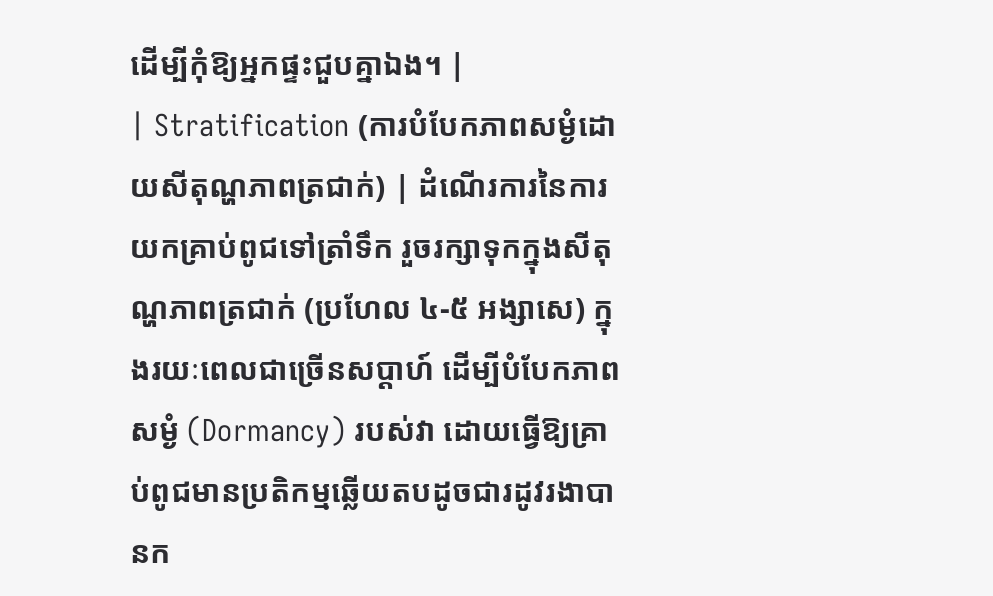ដើម្បីកុំឱ្យអ្នកផ្ទះជួបគ្នាឯង។ |
| Stratification (ការបំបែកភាពសម្ងំដោយសីតុណ្ហភាពត្រជាក់) | ដំណើរការនៃការយកគ្រាប់ពូជទៅត្រាំទឹក រួចរក្សាទុកក្នុងសីតុណ្ហភាពត្រជាក់ (ប្រហែល ៤-៥ អង្សាសេ) ក្នុងរយៈពេលជាច្រើនសប្តាហ៍ ដើម្បីបំបែកភាពសម្ងំ (Dormancy) របស់វា ដោយធ្វើឱ្យគ្រាប់ពូជមានប្រតិកម្មឆ្លើយតបដូចជារដូវរងាបានក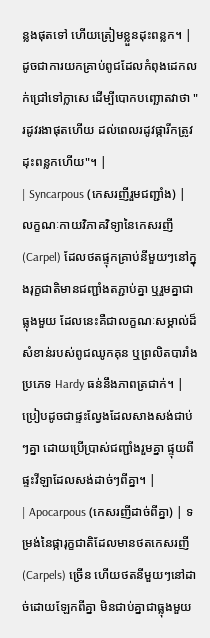ន្លងផុតទៅ ហើយត្រៀមខ្លួនដុះពន្លក។ | ដូចជាការយកគ្រាប់ពូជដែលកំពុងដេកលក់ជ្រៅទៅក្លាសេ ដើម្បីបោកបញ្ឆោតវាថា "រដូវរងាផុតហើយ ដល់ពេលរដូវផ្ការីកត្រូវដុះពន្លកហើយ"។ |
| Syncarpous (កេសរញីរួមជញ្ជាំង) | លក្ខណៈកាយវិភាគវិទ្យានៃកេសរញី (Carpel) ដែលថតផ្ទុកគ្រាប់នីមួយៗនៅក្នុងរុក្ខជាតិមានជញ្ជាំងតភ្ជាប់គ្នា ឬរួមគ្នាជាធ្លុងមួយ ដែលនេះគឺជាលក្ខណៈសម្គាល់ដ៏សំខាន់របស់ពូជឈូកគុន ឬព្រលិតបារាំងប្រភេទ Hardy ធន់នឹងភាពត្រជាក់។ | ប្រៀបដូចជាផ្ទះល្វែងដែលសាងសង់ជាប់ៗគ្នា ដោយប្រើប្រាស់ជញ្ជាំងរួមគ្នា ផ្ទុយពីផ្ទះវីឡាដែលសង់ដាច់ៗពីគ្នា។ |
| Apocarpous (កេសរញីដាច់ពីគ្នា) | ទម្រង់នៃផ្ការុក្ខជាតិដែលមានថតកេសរញី (Carpels) ច្រើន ហើយថតនីមួយៗនៅដាច់ដោយឡែកពីគ្នា មិនជាប់គ្នាជាធ្លុងមួយ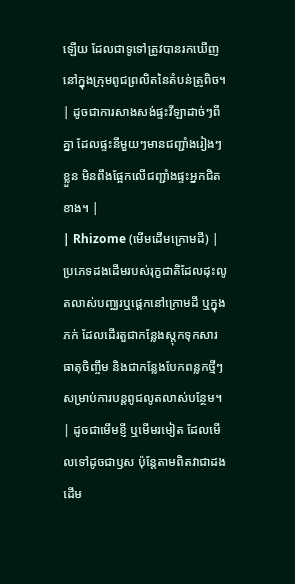ឡើយ ដែលជាទូទៅត្រូវបានរកឃើញនៅក្នុងក្រុមពូជព្រលិតនៃតំបន់ត្រូពិច។ | ដូចជាការសាងសង់ផ្ទះវីឡាដាច់ៗពីគ្នា ដែលផ្ទះនីមួយៗមានជញ្ជាំងរៀងៗខ្លួន មិនពឹងផ្អែកលើជញ្ជាំងផ្ទះអ្នកជិតខាង។ |
| Rhizome (មើមដើមក្រោមដី) | ប្រភេទដងដើមរបស់រុក្ខជាតិដែលដុះលូតលាស់បញ្ឈរឬផ្ដេកនៅក្រោមដី ឬក្នុងភក់ ដែលដើរតួជាកន្លែងស្តុកទុកសារធាតុចិញ្ចឹម និងជាកន្លែងបែកពន្លកថ្មីៗសម្រាប់ការបន្តពូជលូតលាស់បន្ថែម។ | ដូចជាមើមខ្ញី ឬមើមរមៀត ដែលមើលទៅដូចជាឫស ប៉ុន្តែតាមពិតវាជាដងដើម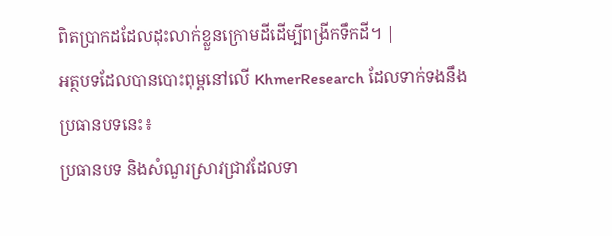ពិតប្រាកដដែលដុះលាក់ខ្លួនក្រោមដីដើម្បីពង្រីកទឹកដី។ |
អត្ថបទដែលបានបោះពុម្ពនៅលើ KhmerResearch ដែលទាក់ទងនឹងប្រធានបទនេះ៖
ប្រធានបទ និងសំណួរស្រាវជ្រាវដែលទា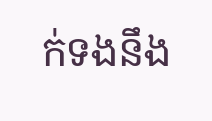ក់ទងនឹង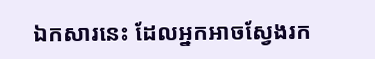ឯកសារនេះ ដែលអ្នកអាចស្វែងរក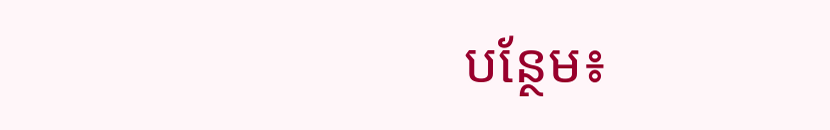បន្ថែម៖